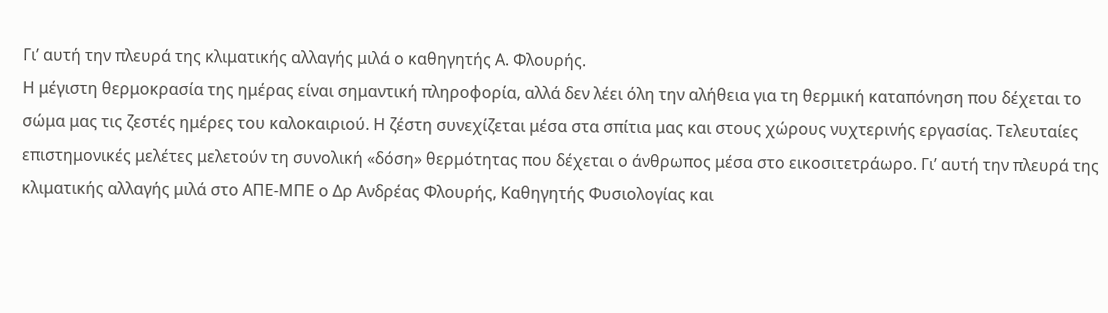Γι’ αυτή την πλευρά της κλιματικής αλλαγής μιλά ο καθηγητής Α. Φλουρής.
Η μέγιστη θερμοκρασία της ημέρας είναι σημαντική πληροφορία, αλλά δεν λέει όλη την αλήθεια για τη θερμική καταπόνηση που δέχεται το σώμα μας τις ζεστές ημέρες του καλοκαιριού. Η ζέστη συνεχίζεται μέσα στα σπίτια μας και στους χώρους νυχτερινής εργασίας. Τελευταίες επιστημονικές μελέτες μελετούν τη συνολική «δόση» θερμότητας που δέχεται ο άνθρωπος μέσα στο εικοσιτετράωρο. Γι’ αυτή την πλευρά της κλιματικής αλλαγής μιλά στο ΑΠΕ-ΜΠΕ ο Δρ Ανδρέας Φλουρής, Καθηγητής Φυσιολογίας και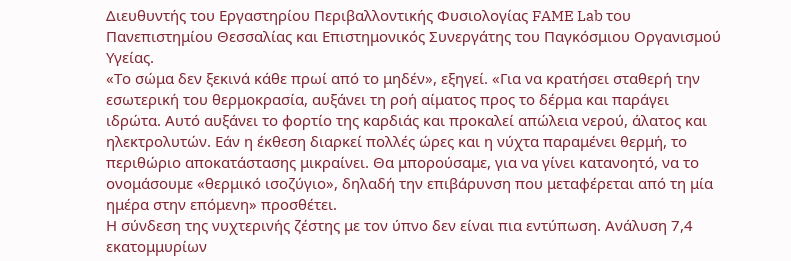Διευθυντής του Εργαστηρίου Περιβαλλοντικής Φυσιολογίας FAME Lab του Πανεπιστημίου Θεσσαλίας και Επιστημονικός Συνεργάτης του Παγκόσμιου Οργανισμού Υγείας.
«Το σώμα δεν ξεκινά κάθε πρωί από το μηδέν», εξηγεί. «Για να κρατήσει σταθερή την εσωτερική του θερμοκρασία, αυξάνει τη ροή αίματος προς το δέρμα και παράγει ιδρώτα. Αυτό αυξάνει το φορτίο της καρδιάς και προκαλεί απώλεια νερού, άλατος και ηλεκτρολυτών. Εάν η έκθεση διαρκεί πολλές ώρες και η νύχτα παραμένει θερμή, το περιθώριο αποκατάστασης μικραίνει. Θα μπορούσαμε, για να γίνει κατανοητό, να το ονομάσουμε «θερμικό ισοζύγιο», δηλαδή την επιβάρυνση που μεταφέρεται από τη μία ημέρα στην επόμενη» προσθέτει.
Η σύνδεση της νυχτερινής ζέστης με τον ύπνο δεν είναι πια εντύπωση. Ανάλυση 7,4 εκατομμυρίων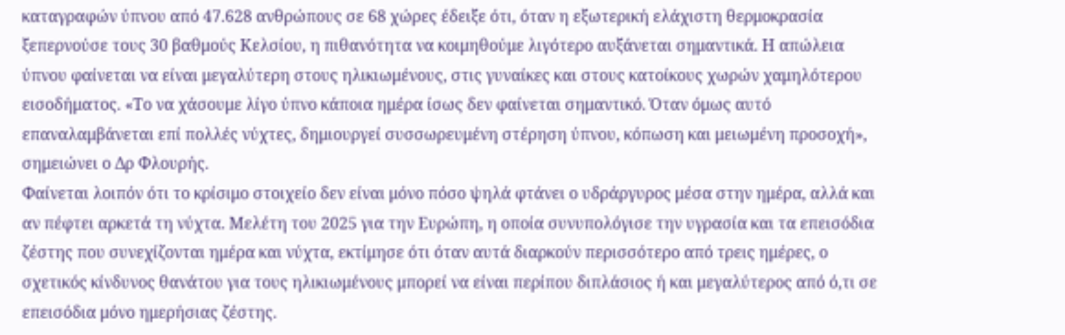καταγραφών ύπνου από 47.628 ανθρώπους σε 68 χώρες έδειξε ότι, όταν η εξωτερική ελάχιστη θερμοκρασία ξεπερνούσε τους 30 βαθμούς Κελσίου, η πιθανότητα να κοιμηθούμε λιγότερο αυξάνεται σημαντικά. Η απώλεια ύπνου φαίνεται να είναι μεγαλύτερη στους ηλικιωμένους, στις γυναίκες και στους κατοίκους χωρών χαμηλότερου εισοδήματος. «Το να χάσουμε λίγο ύπνο κάποια ημέρα ίσως δεν φαίνεται σημαντικό. Όταν όμως αυτό επαναλαμβάνεται επί πολλές νύχτες, δημιουργεί συσσωρευμένη στέρηση ύπνου, κόπωση και μειωμένη προσοχή», σημειώνει ο Δρ Φλουρής.
Φαίνεται λοιπόν ότι το κρίσιμο στοιχείο δεν είναι μόνο πόσο ψηλά φτάνει ο υδράργυρος μέσα στην ημέρα, αλλά και αν πέφτει αρκετά τη νύχτα. Μελέτη του 2025 για την Ευρώπη, η οποία συνυπολόγισε την υγρασία και τα επεισόδια ζέστης που συνεχίζονται ημέρα και νύχτα, εκτίμησε ότι όταν αυτά διαρκούν περισσότερο από τρεις ημέρες, ο σχετικός κίνδυνος θανάτου για τους ηλικιωμένους μπορεί να είναι περίπου διπλάσιος ή και μεγαλύτερος από ό,τι σε επεισόδια μόνο ημερήσιας ζέστης.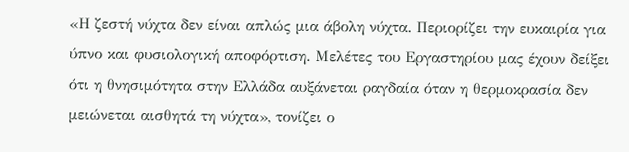«Η ζεστή νύχτα δεν είναι απλώς μια άβολη νύχτα. Περιορίζει την ευκαιρία για ύπνο και φυσιολογική αποφόρτιση. Μελέτες του Εργαστηρίου μας έχουν δείξει ότι η θνησιμότητα στην Ελλάδα αυξάνεται ραγδαία όταν η θερμοκρασία δεν μειώνεται αισθητά τη νύχτα», τονίζει ο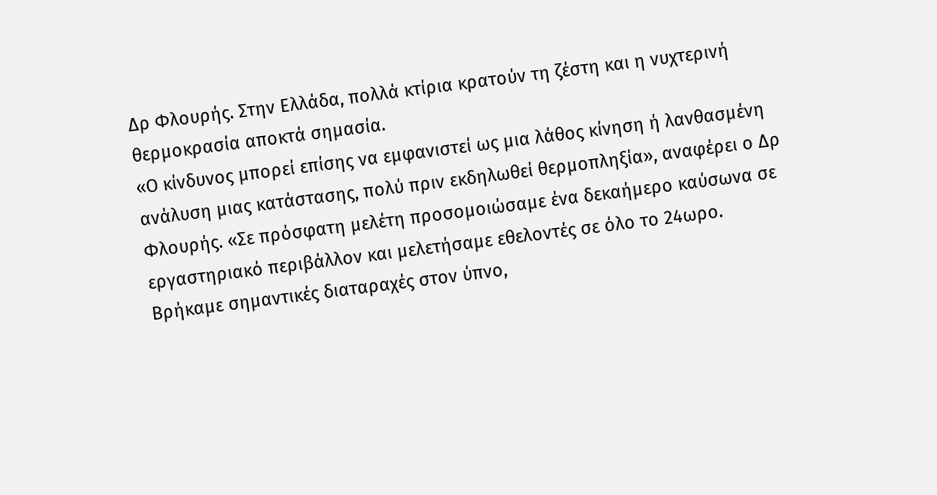Δρ Φλουρής. Στην Ελλάδα, πολλά κτίρια κρατούν τη ζέστη και η νυχτερινή θερμοκρασία αποκτά σημασία.
«Ο κίνδυνος μπορεί επίσης να εμφανιστεί ως μια λάθος κίνηση ή λανθασμένη ανάλυση μιας κατάστασης, πολύ πριν εκδηλωθεί θερμοπληξία», αναφέρει ο Δρ Φλουρής. «Σε πρόσφατη μελέτη προσομοιώσαμε ένα δεκαήμερο καύσωνα σε εργαστηριακό περιβάλλον και μελετήσαμε εθελοντές σε όλο το 24ωρο. Βρήκαμε σημαντικές διαταραχές στον ύπνο,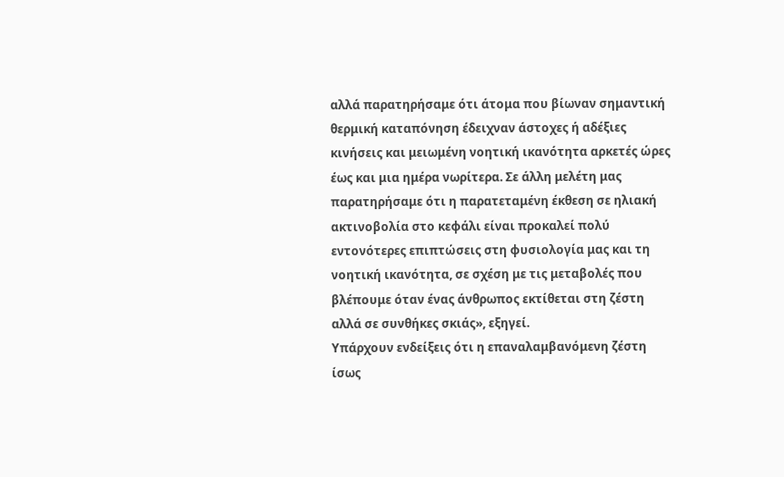αλλά παρατηρήσαμε ότι άτομα που βίωναν σημαντική θερμική καταπόνηση έδειχναν άστοχες ή αδέξιες κινήσεις και μειωμένη νοητική ικανότητα αρκετές ώρες έως και μια ημέρα νωρίτερα. Σε άλλη μελέτη μας παρατηρήσαμε ότι η παρατεταμένη έκθεση σε ηλιακή ακτινοβολία στο κεφάλι είναι προκαλεί πολύ εντονότερες επιπτώσεις στη φυσιολογία μας και τη νοητική ικανότητα, σε σχέση με τις μεταβολές που βλέπουμε όταν ένας άνθρωπος εκτίθεται στη ζέστη αλλά σε συνθήκες σκιάς», εξηγεί.
Υπάρχουν ενδείξεις ότι η επαναλαμβανόμενη ζέστη ίσως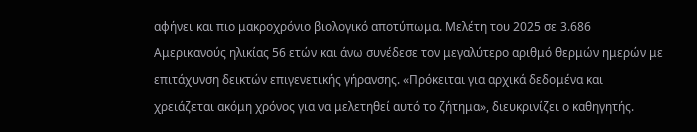αφήνει και πιο μακροχρόνιο βιολογικό αποτύπωμα. Μελέτη του 2025 σε 3.686 Αμερικανούς ηλικίας 56 ετών και άνω συνέδεσε τον μεγαλύτερο αριθμό θερμών ημερών με επιτάχυνση δεικτών επιγενετικής γήρανσης. «Πρόκειται για αρχικά δεδομένα και χρειάζεται ακόμη χρόνος για να μελετηθεί αυτό το ζήτημα», διευκρινίζει ο καθηγητής.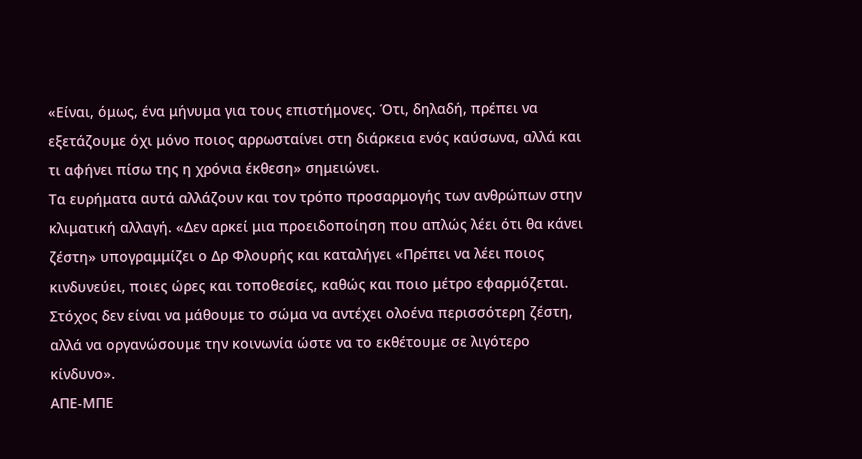«Είναι, όμως, ένα μήνυμα για τους επιστήμονες. Ότι, δηλαδή, πρέπει να εξετάζουμε όχι μόνο ποιος αρρωσταίνει στη διάρκεια ενός καύσωνα, αλλά και τι αφήνει πίσω της η χρόνια έκθεση» σημειώνει.
Τα ευρήματα αυτά αλλάζουν και τον τρόπο προσαρμογής των ανθρώπων στην κλιματική αλλαγή. «Δεν αρκεί μια προειδοποίηση που απλώς λέει ότι θα κάνει ζέστη» υπογραμμίζει ο Δρ Φλουρής και καταλήγει «Πρέπει να λέει ποιος κινδυνεύει, ποιες ώρες και τοποθεσίες, καθώς και ποιο μέτρο εφαρμόζεται. Στόχος δεν είναι να μάθουμε το σώμα να αντέχει ολοένα περισσότερη ζέστη, αλλά να οργανώσουμε την κοινωνία ώστε να το εκθέτουμε σε λιγότερο κίνδυνο».
ΑΠΕ-ΜΠΕ